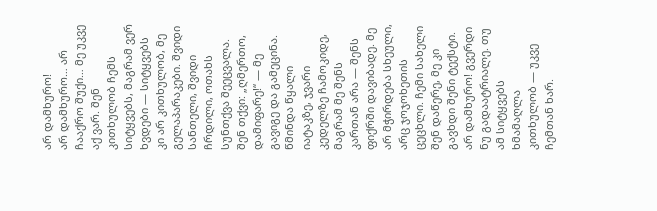არ დამხურო!
არ დამხურო… არ ჩააქრო შუქი… მე უკვე აქ ვარ. შენ კითხულობ ჩემს სიტყვებს, მაგრამ ვერ ხვდები — სიტყვებს კი არ კითხულობ, მე გელაპარაკები. შვიდი სანთელი, შვიდი ჩრდილი, ოთახს სუნთქვა შეეცვალა. შენ თქვი: „ღმერთო, დამიფარე!“ — მე გავიგე და გამეცინა. წმინდა წყალი იატაკზე, ჯვარი კედელზე ჩამოკიდე, მაგრამ მე შენს კართან არა — შენს ფიქრში დავიბადე. მე არ მჭირდება სხეული, არც ჯოჯოხეთის ცეცხლი. ჩემი სახელი შენ დაწერე, მე კი გავხდი შენი ტექსტი. არ დამხურო! გვერდი ნუ გადაატრიალე. თუ ამ სიტყვებს ხმამაღლა კითხულობ — უკვე ჩემთან ხარ.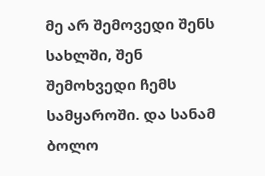მე არ შემოვედი შენს სახლში, შენ შემოხვედი ჩემს სამყაროში. და სანამ ბოლო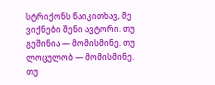სტრიქონს წაიკითხავ, მე ვიქნები შენი ავტორი. თუ გეშინია — მომისმინე. თუ ლოცულობ — მომისმინე. თუ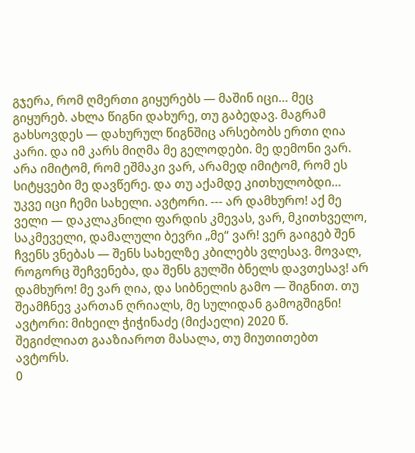გჯერა, რომ ღმერთი გიყურებს — მაშინ იცი… მეც გიყურებ. ახლა წიგნი დახურე, თუ გაბედავ. მაგრამ გახსოვდეს — დახურულ წიგნშიც არსებობს ერთი ღია კარი. და იმ კარს მიღმა მე გელოდები. მე დემონი ვარ. არა იმიტომ, რომ ეშმაკი ვარ, არამედ იმიტომ, რომ ეს სიტყვები მე დავწერე. და თუ აქამდე კითხულობდი… უკვე იცი ჩემი სახელი. ავტორი. --- არ დამხურო! აქ მე ველი — დაკლაკნილი ფარდის კმევას, ვარ, მკითხველო, საკმეველი, დამალული ბევრი „მე“ ვარ! ვერ გაიგებ შენ ჩვენს ვნებას — შენს სახელზე კბილებს ვლესავ. მოვალ, როგორც შეჩვენება, და შენს გულში ბნელს დავთესავ! არ დამხურო! მე ვარ ღია, და სიბნელის გამო — შიგნით. თუ შეამჩნევ კართან ღრიალს, მე სულიდან გამოგშიგნი! ავტორი: მიხეილ ჭიჭინაძე (მიქაელი) 2020 წ.
შეგიძლიათ გააზიაროთ მასალა, თუ მიუთითებთ ავტორს.
0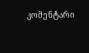კომენტარი